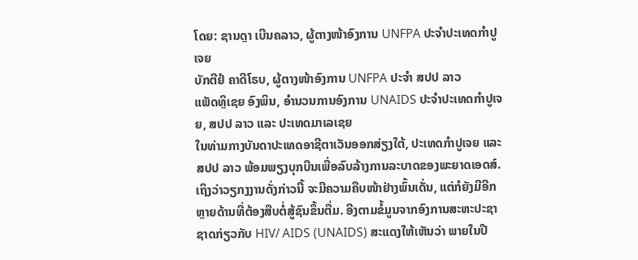ໂດຍ: ຊານດຼາ ເບີນຄລາວ, ຜູ້ຕາງໜ້າອົງການ UNFPA ປະຈໍາປະເທດກໍາປູເຈຍ
ບັກຕີຢໍ ຄາດີໂຣບ, ຜູ້ຕາງໜ້າອົງການ UNFPA ປະຈໍາ ສປປ ລາວ
ແພັດທຼິເຊຍ ອົງພິນ, ອໍານວນການອົງການ UNAIDS ປະຈໍາປະເທດກໍາປູເຈຍ, ສປປ ລາວ ແລະ ປະເທດມາເລເຊຍ
ໃນທ່າມກາງບັນດາປະເທດອາຊີຕາເວັນອອກສ່ຽງໃຕ້, ປະເທດກຳປູເຈຍ ແລະ ສປປ ລາວ ພ້ອມພຽງບຸກບືນເພື່ອລົບລ້າງການລະບາດຂອງພະຍາດເອດສ໌. ເຖິງວ່າວຽກງງານດັ່ງກ່າວນີ້ ຈະມີຄວາມຄືບໜ້າຢ່າງພົ້ນເດັ່ນ, ແຕ່ກໍຍັງມີອີກຫຼາຍດ້ານທີ່ຕ້ອງສືບຕໍ່ສູ້ຊົນຂຶ້ນຕື່ມ. ອີງຕາມຂໍ້ມູນຈາກອົງການສະຫະປະຊາຊາດກ່ຽວກັບ HIV/ AIDS (UNAIDS) ສະແດງໃຫ້ເຫັນວ່າ ພາຍໃນປີ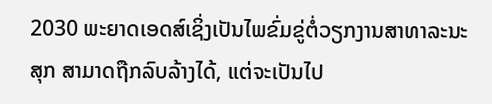2030 ພະຍາດເອດສ໌ເຊິ່ງເປັນໄພຂົ່ມຂູ່ຕໍ່ວຽກງານສາທາລະນະສຸກ ສາມາດຖືກລົບລ້າງໄດ້, ແຕ່ຈະເປັນໄປ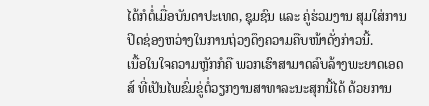ໄດ້ກໍຕໍ່ເມື່ອບັນດາປະເທດ, ຊຸມຊົນ ແລະ ຄູ່ຮ່ວມງານ ສຸມໃສ່ການປິດຊ່ອງຫວ່າງໃນການຖ່ວງດຶງຄວາມຄືບໜ້າດັ່ງກ່າວນີ້.
ເນື້ອໃນໃຈຄວາມຫຼັກກໍຄື ພວກເຮົາສາມາດລົບລ້າງພະຍາດເອດສ໌ ທີ່ເປັນໄພຂົ່ມຂູ່ຕໍ່ວຽກງານສາທາລະນະສຸກນີ້ໄດ້ ດ້ວຍການ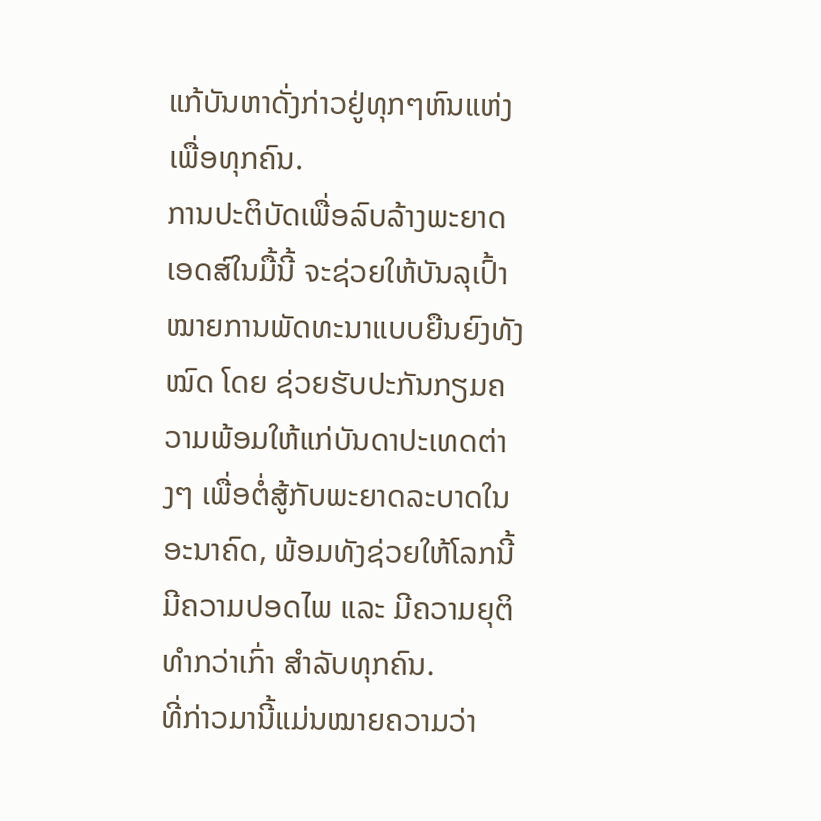ແກ້ບັນຫາດັ່ງກ່າວຢູ່ທຸກໆຫົນແຫ່ງ ເພື່ອທຸກຄົນ.
ການປະຕິບັດເພື່ອລົບລ້າງພະຍາດເອດສ໌ໃນມື້ນີ້ ຈະຊ່ວຍໃຫ້ບັນລຸເປົ້າໝາຍການພັດທະນາແບບຍືນຍົງທັງໝົດ ໂດຍ ຊ່ວຍຮັບປະກັນກຽມຄວາມພ້ອມໃຫ້ແກ່ບັນດາປະເທດຕ່າງໆ ເພື່ອຕໍ່ສູ້ກັບພະຍາດລະບາດໃນອະນາຄົດ, ພ້ອມທັງຊ່ວຍໃຫ້ໂລກນີ້ມີຄວາມປອດໄພ ແລະ ມີຄວາມຍຸຕິທຳກວ່າເກົ່າ ສຳລັບທຸກຄົນ.
ທີ່ກ່າວມານີ້ແມ່ນໝາຍຄວາມວ່າ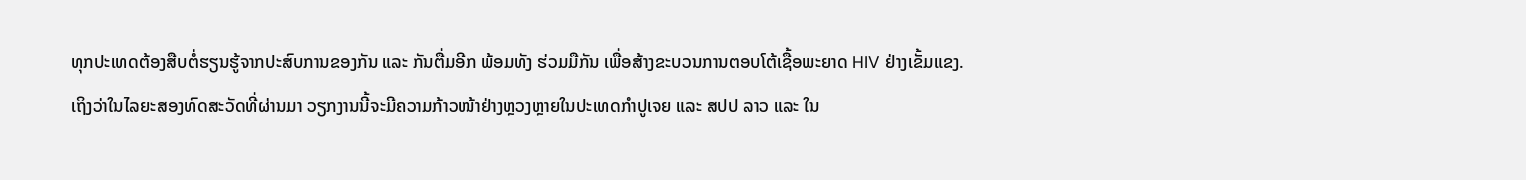ທຸກປະເທດຕ້ອງສືບຕໍ່ຮຽນຮູ້ຈາກປະສົບການຂອງກັນ ແລະ ກັນຕື່ມອີກ ພ້ອມທັງ ຮ່ວມມືກັນ ເພື່ອສ້າງຂະບວນການຕອບໂຕ້ເຊື້ອພະຍາດ HIV ຢ່າງເຂັ້ມແຂງ. ເຖິງວ່າໃນໄລຍະສອງທົດສະວັດທີ່ຜ່ານມາ ວຽກງານນີ້ຈະມີຄວາມກ້າວໜ້າຢ່າງຫຼວງຫຼາຍໃນປະເທດກຳປູເຈຍ ແລະ ສປປ ລາວ ແລະ ໃນ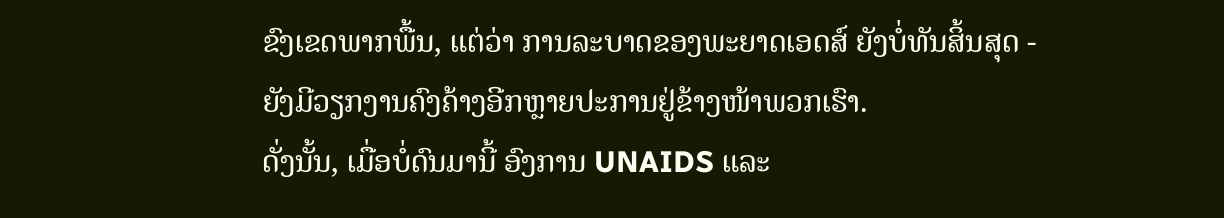ຂົງເຂດພາກພື້ນ, ແຕ່ວ່າ ການລະບາດຂອງພະຍາດເອດສ໌ ຍັງບໍ່ທັນສິ້ນສຸດ - ຍັງມີວຽກງານຄົງຄ້າງອີກຫຼາຍປະການຢູ່ຂ້າງໜ້າພວກເຮົາ.
ດັ່ງນັ້ນ, ເມື່ອບໍ່ດົນມານີ້ ອົງການ UNAIDS ແລະ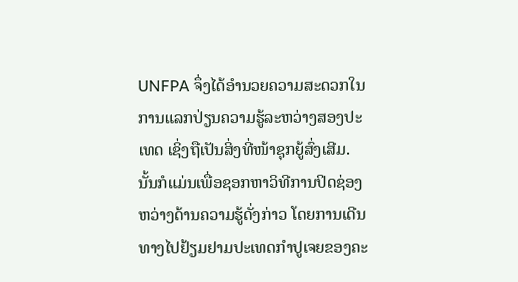UNFPA ຈຶ່ງໄດ້ອຳນວຍຄວາມສະດວກໃນການແລກປ່ຽນຄວາມຮູ້ລະຫວ່າງສອງປະເທດ ເຊິ່ງຖືເປັນສິ່ງທີ່ໜ້າຊຸກຍູ້ສົ່ງເສີມ. ນັ້ນກໍແມ່ນເພື່ອຊອກຫາວິທີການປິດຊ່ອງຫວ່າງດ້ານຄວາມຮູ້ດັ່ງກ່າວ ໂດຍການເດີນທາງໄປຢ້ຽມຢາມປະເທດກຳປູເຈຍຂອງຄະ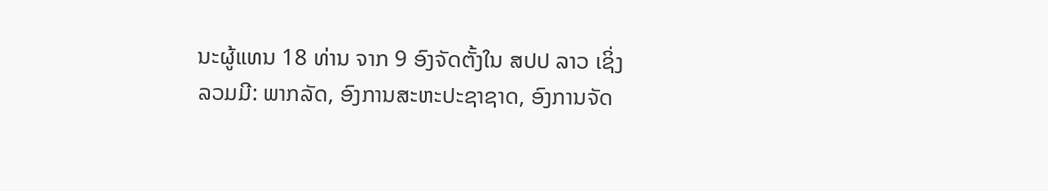ນະຜູ້ແທນ 18 ທ່ານ ຈາກ 9 ອົງຈັດຕັ້ງໃນ ສປປ ລາວ ເຊິ່ງລວມມີ: ພາກລັດ, ອົງການສະຫະປະຊາຊາດ, ອົງການຈັດ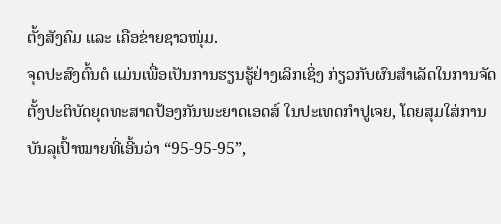ຕັ້ງສັງຄົມ ແລະ ເຄືອຂ່າຍຊາວໜຸ່ມ.
ຈຸດປະສົງຕົ້ນຕໍ ແມ່ນເພື່ອເປັນການຮຽນຮູ້ຢ່າງເລິກເຊິ່ງ ກ່ຽວກັບຜົນສໍາເລັດໃນການຈັດຕັ້ງປະຕິບັດຍຸດທະສາດປ້ອງກັນພະຍາດເອດສ໌ ໃນປະເທດກໍາປູເຈຍ, ໂດຍສຸມໃສ່ການບັນລຸເປົ້າໝາຍທີ່ເອີ້ນວ່າ “95-95-95”,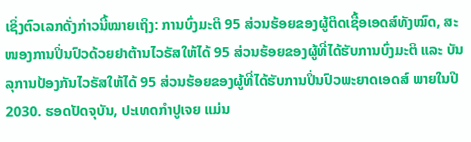ເຊິ່ງຕົວເລກດັ່ງກ່າວນີ້ໝາຍເຖິງ: ການບົ່ງມະຕິ 95 ສ່ວນຮ້ອຍຂອງຜູ້ຕິດເຊື້ອເອດສ໌ທັງໝົດ, ສະໜອງການປິ່ນປົວດ້ວຍຢາຕ້ານໄວຣັສໃຫ້ໄດ້ 95 ສ່ວນຮ້ອຍຂອງຜູ້ທີ່ໄດ້ຮັບການບົ່ງມະຕິ ແລະ ບັນລຸການປ້ອງກັນໄວຣັສໃຫ້ໄດ້ 95 ສ່ວນຮ້ອຍຂອງຜູ້ທີ່ໄດ້ຮັບການປິ່ນປົວພະຍາດເອດສ໌ ພາຍໃນປີ 2030. ຮອດປັດຈຸບັນ, ປະເທດກຳປູເຈຍ ແມ່ນ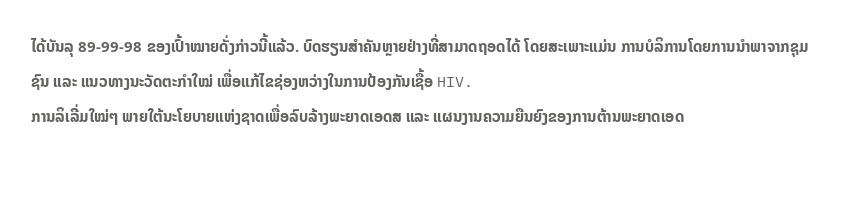ໄດ້ບັນລຸ 89-99-98 ຂອງເປົ້າໝາຍດັ່ງກ່າວນີ້ແລ້ວ. ບົດຮຽນສຳຄັນຫຼາຍຢ່າງທີ່ສາມາດຖອດໄດ້ ໂດຍສະເພາະແມ່ນ ການບໍລິການໂດຍການນໍາພາຈາກຊຸມຊົນ ແລະ ແນວທາງນະວັດຕະກໍາໃໝ່ ເພື່ອແກ້ໄຂຊ່ອງຫວ່າງໃນການປ້ອງກັນເຊື້ອ HIV.
ການລິເລີ່ມໃໝ່ໆ ພາຍໃຕ້ນະໂຍບາຍແຫ່ງຊາດເພື່ອລົບລ້າງພະຍາດເອດສ ແລະ ແຜນງານຄວາມຍືນຍົງຂອງການຕ້ານພະຍາດເອດ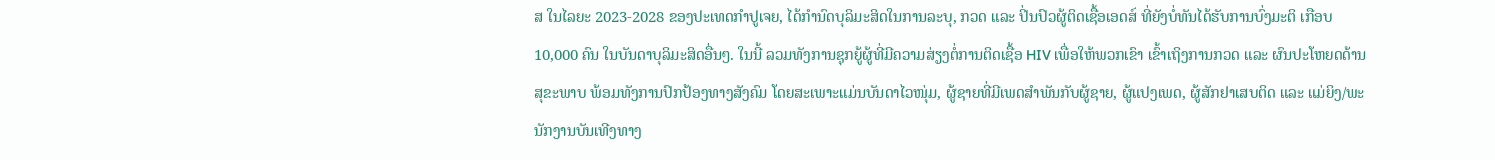ສ ໃນໄລຍະ 2023-2028 ຂອງປະເທດກໍາປູເຈຍ, ໄດ້ກໍານົດບຸລິມະສິດໃນການລະບຸ, ກວດ ແລະ ປິ່ນປົວຜູ້ຕິດເຊື້ອເອດສ໌ ທີ່ຍັງບໍ່ທັນໄດ້ຮັບການບົ່ງມະຕິ ເກືອບ 10,000 ຄົນ ໃນບັນດາບຸລິມະສິດອື່ນໆ. ໃນນີ້ ລວມທັງການຊຸກຍູ້ຜູ້ທີ່ມີຄວາມສ່ຽງຕໍ່ການຕິດເຊື້ອ HIV ເພື່ອໃຫ້ພວກເຂົາ ເຂົ້າເຖິງການກວດ ແລະ ຜົນປະໂຫຍດດ້ານສຸຂະພາບ ພ້ອມທັງການປົກປ້ອງທາງສັງຄົມ ໂດຍສະເພາະແມ່ນບັນດາໄວໜຸ່ມ, ຜູ້ຊາຍທີ່ມີເພດສໍາພັນກັບຜູ້ຊາຍ, ຜູ້ແປງເພດ, ຜູ້ສັກຢາເສບຕິດ ແລະ ແມ່ຍິງ/ພະນັກງານບັນເທີງທາງ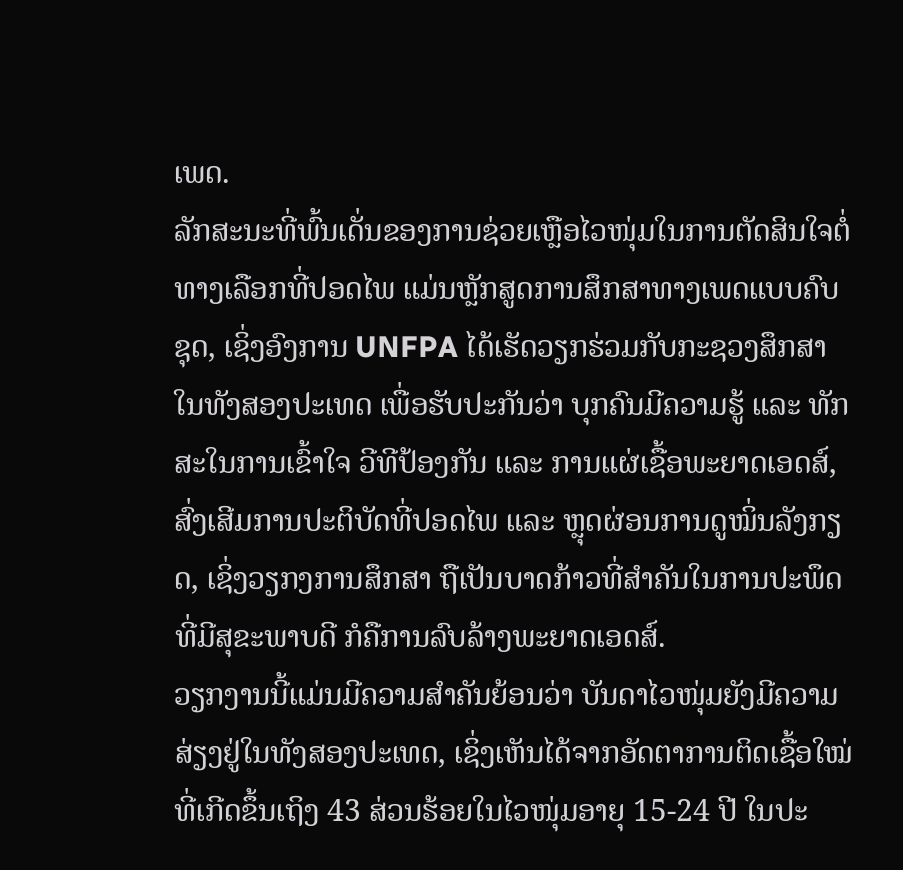ເພດ.
ລັກສະນະທີ່ພົ້ນເດັ່ນຂອງການຊ່ວຍເຫຼືອໄວໜຸ່ມໃນການຕັດສິນໃຈຕໍ່ທາງເລືອກທີ່ປອດໄພ ແມ່ນຫຼັກສູດການສຶກສາທາງເພດແບບຄົບຊຸດ, ເຊິ່ງອົງການ UNFPA ໄດ້ເຮັດວຽກຮ່ວມກັບກະຊວງສຶກສາ ໃນທັງສອງປະເທດ ເພື່ອຮັບປະກັນວ່າ ບຸກຄົນມີຄວາມຮູ້ ແລະ ທັກສະໃນການເຂົ້າໃຈ ວີທີປ້ອງກັນ ແລະ ການແຜ່ເຊື້ອພະຍາດເອດສ໌, ສົ່ງເສີມການປະຕິບັດທີ່ປອດໄພ ແລະ ຫຼຸດຜ່ອນການດູໝິ່ນລັງກຽດ, ເຊິ່ງວຽກງການສຶກສາ ຖືເປັນບາດກ້າວທີ່ສຳຄັນໃນການປະພຶດທີ່ມີສຸຂະພາບດີ ກໍຄືການລົບລ້າງພະຍາດເອດສ໌.
ວຽກງານນີ້ແມ່ນມີຄວາມສໍາຄັນຍ້ອນວ່າ ບັນດາໄວໜຸ່ມຍັງມີຄວາມສ່ຽງຢູ່ໃນທັງສອງປະເທດ, ເຊິ່ງເຫັນໄດ້ຈາກອັດຕາການຕິດເຊື້ອໃໝ່ທີ່ເກີດຂຶ້ນເຖິງ 43 ສ່ວນຮ້ອຍໃນໄວໜຸ່ມອາຍຸ 15-24 ປີ ໃນປະ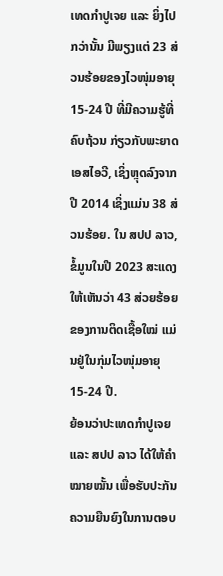ເທດກໍາປູເຈຍ ແລະ ຍິ່ງໄປກວ່ານັ້ນ ມີພຽງແຕ່ 23 ສ່ວນຮ້ອຍຂອງໄວໜຸ່ມອາຍຸ 15-24 ປີ ທີ່ມີຄວາມຮູ້ທີ່ຄົບຖ້ວນ ກ່ຽວກັບພະຍາດເອສໄອວີ, ເຊິ່ງຫຼຸດລົງຈາກປີ 2014 ເຊິ່ງແມ່ນ 38 ສ່ວນຮ້ອຍ. ໃນ ສປປ ລາວ, ຂໍ້ມູນໃນປີ 2023 ສະແດງໃຫ້ເຫັນວ່າ 43 ສ່ວຍຮ້ອຍຂອງການຕິດເຊື້ອໃໝ່ ແມ່ນຢູ່ໃນກຸ່ມໄວໜຸ່ມອາຍຸ 15-24 ປີ.
ຍ້ອນວ່າປະເທດກຳປູເຈຍ ແລະ ສປປ ລາວ ໄດ້ໃຫ້ຄຳໝາຍໝັ້ນ ເພື່ອຮັບປະກັນຄວາມຍືນຍົງໃນການຕອບ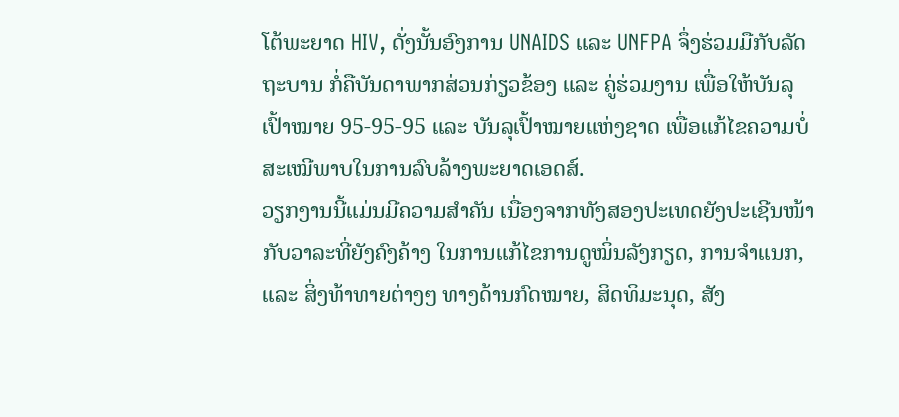ໂຕ້ພະຍາດ HIV, ດັ່ງນັ້ນອົງການ UNAIDS ແລະ UNFPA ຈຶ່ງຮ່ວມມືກັບລັດຖະບານ ກໍ່ຄືບັນດາພາກສ່ວນກ່ຽວຂ້ອງ ແລະ ຄູ່ຮ່ວມງານ ເພື່ອໃຫ້ບັນລຸເປົ້າໝາຍ 95-95-95 ແລະ ບັນລຸເປົ້າໝາຍແຫ່ງຊາດ ເພື່ອແກ້ໄຂຄວາມບໍ່ສະເໝີພາບໃນການລົບລ້າງພະຍາດເອດສ໌.
ວຽກງານນີ້ແມ່ນມີຄວາມສຳຄັນ ເນື່ອງຈາກທັງສອງປະເທດຍັງປະເຊີນໜ້າກັບວາລະທີ່ຍັງຄົງຄ້າງ ໃນການແກ້ໄຂການດູໝິ່ນລັງກຽດ, ການຈຳແນກ, ແລະ ສິ່ງທ້າທາຍຕ່າງໆ ທາງດ້ານກົດໝາຍ, ສິດທິມະນຸດ, ສັງ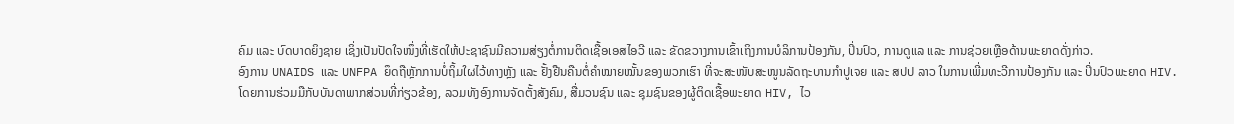ຄົມ ແລະ ບົດບາດຍິງຊາຍ ເຊິ່ງເປັນປັດໃຈໜຶ່ງທີ່ເຮັດໃຫ້ປະຊາຊົນມີຄວາມສ່ຽງຕໍ່ການຕິດເຊື້ອເອສໄອວີ ແລະ ຂັດຂວາງການເຂົ້າເຖິງການບໍລິການປ້ອງກັນ, ປິ່ນປົວ, ການດູແລ ແລະ ການຊ່ວຍເຫຼືອດ້ານພະຍາດດັ່ງກ່າວ.
ອົງການ UNAIDS ແລະ UNFPA ຍຶດຖືຫຼັກການບໍ່ຖິ້ມໃຜໄວ້ທາງຫຼັງ ແລະ ຢັ້ງຢືນຄືນຕໍ່ຄຳໝາຍໝັ້ນຂອງພວກເຮົາ ທີ່ຈະສະໜັບສະໜູນລັດຖະບານກຳປູເຈຍ ແລະ ສປປ ລາວ ໃນການເພີ່ມທະວີການປ້ອງກັນ ແລະ ປິ່ນປົວພະຍາດ HIV. ໂດຍການຮ່ວມມືກັບບັນດາພາກສ່ວນທີ່ກ່ຽວຂ້ອງ, ລວມທັງອົງການຈັດຕັ້ງສັງຄົມ, ສື່ມວນຊົນ ແລະ ຊຸມຊົນຂອງຜູ້ຕິດເຊື້ອພະຍາດ HIV, ໄວ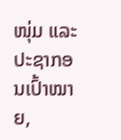ໜຸ່ມ ແລະ ປະຊາກອນເປົ້າໝາຍ,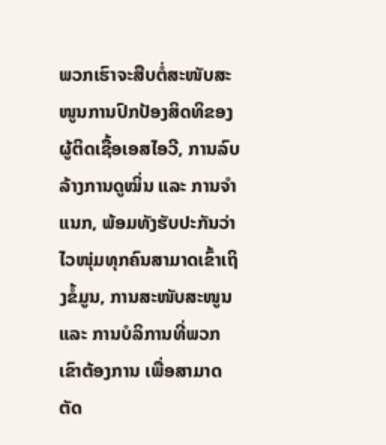ພວກເຮົາຈະສືບຕໍ່ສະໜັບສະໜູນການປົກປ້ອງສິດທິຂອງຜູ້ຕິດເຊື້ອເອສໄອວີ, ການລົບລ້າງການດູໝິ່ນ ແລະ ການຈໍາແນກ, ພ້ອມທັງຮັບປະກັນວ່າໄວໜຸ່ມທຸກຄົນສາມາດເຂົ້າເຖິງຂໍ້ມູນ, ການສະໜັບສະໜູນ ແລະ ການບໍລິການທີ່ພວກເຂົາຕ້ອງການ ເພື່ອສາມາດຕັດ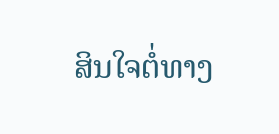ສິນໃຈຕໍ່ທາງ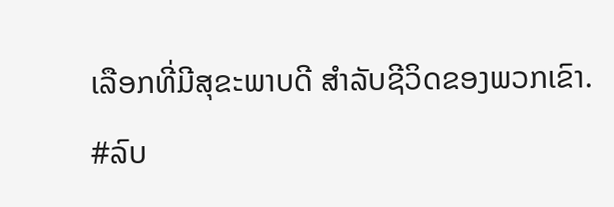ເລືອກທີ່ມີສຸຂະພາບດີ ສໍາລັບຊີວິດຂອງພວກເຂົາ.
#ລົບ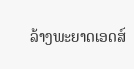ລ້າງພະຍາດເອດສ໌